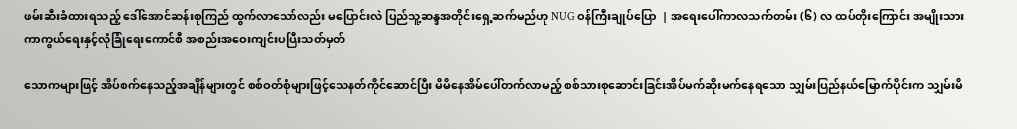ဖမ်းဆီးခံထားရသည့် ဒေါ်အောင်ဆန်းစုကြည် ထွက်လာသော်လည်း မပြောင်းလဲ ပြည်သူ့ဆန္ဒအတိုင်းရှေ့ဆက်မည်ဟု NUG ဝန်ကြီးချုပ်ပြော  | အရေးပေါ်ကာလသက်တမ်း (၆) လ ထပ်တိုးကြောင်း အမျိုးသားကာကွယ်ရေးနှင့်လုံခြုံရေးကောင်စီ အစည်းအဝေးကျင်းပပြီးသတ်မှတ်

သောကများဖြင့် အိပ်စက်နေသည့်အချိန်များတွင် စစ်ဝတ်စုံများဖြင့်သေနတ်ကိုင်ဆောင်ပြီး မိမိနေအိမ်ပေါ်တက်လာမည့် စစ်သားစုဆောင်းခြင်းအိပ်မက်ဆိုးမက်နေရသော သျှမ်းပြည်နယ်မြောက်ပိုင်းက သျှမ်းမိ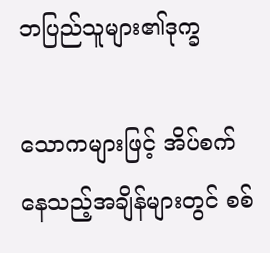ဘပြည်သူများ၏ဒုက္ခ

သောကများဖြင့် အိပ်စက်နေသည့်အချိန်များတွင် စစ်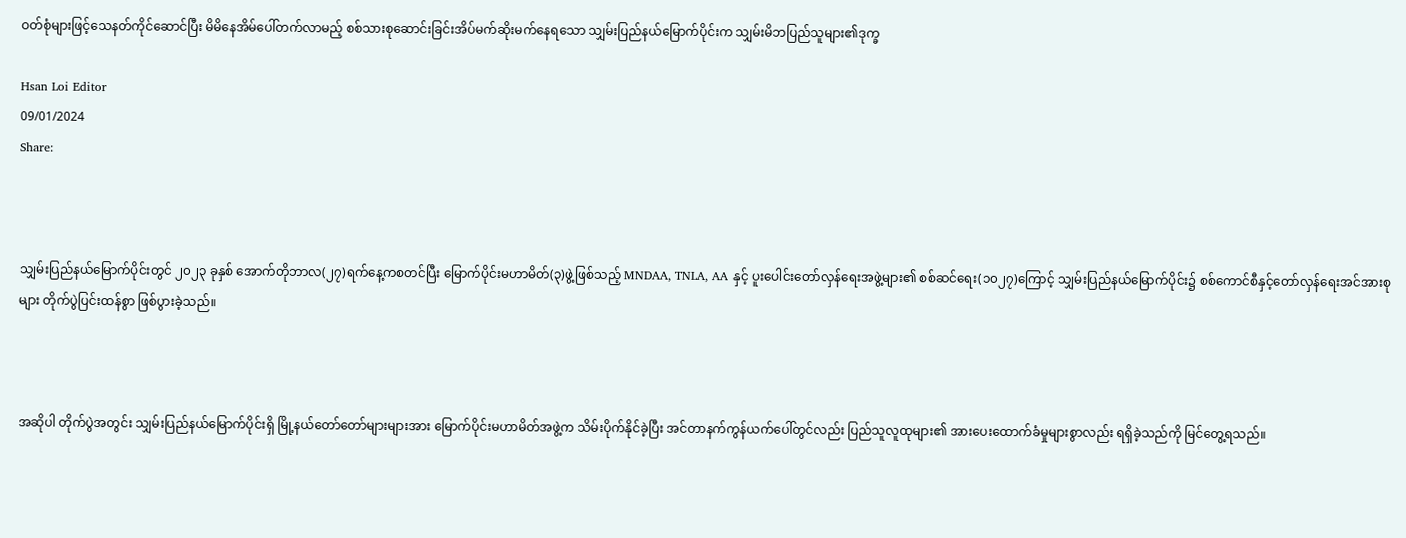ဝတ်စုံများဖြင့်သေနတ်ကိုင်ဆောင်ပြီး မိမိနေအိမ်ပေါ်တက်လာမည့် စစ်သားစုဆောင်းခြင်းအိပ်မက်ဆိုးမက်နေရသော သျှမ်းပြည်နယ်မြောက်ပိုင်းက သျှမ်းမိဘပြည်သူများ၏ဒုက္ခ

Hsan Loi Editor
09/01/2024
Share:



သျှမ်းပြည်နယ်မြောက်ပိုင်းတွင် ၂၀၂၃ ခုနှစ် အောက်တိုဘာလ(၂၇)ရက်နေ့ကစတင်ပြီး မြောက်ပိုင်းမဟာမိတ်(၃)ဖွဲ့ဖြစ်သည့် MNDAA, TNLA, AA နှင့် ပူးပေါင်းတော်လှန်ရေးအဖွဲ့များ၏ စစ်ဆင်ရေး(၁၀၂၇)ကြောင့် သျှမ်းပြည်နယ်မြောက်ပိုင်း၌ စစ်ကောင်စီနှင့်တော်လှန်ရေးအင်အားစုများ တိုက်ပွဲပြင်းထန်စွာ ဖြစ်ပွားခဲ့သည်။



အဆိုပါ တိုက်ပွဲအတွင်း သျှမ်းပြည်နယ်မြောက်ပိုင်းရှိ မြို့နယ်တော်တော်များများအား မြောက်ပိုင်းမဟာမိတ်အဖွဲ့က သိမ်းပိုက်နိုင်ခဲ့ပြီး အင်တာနက်ကွန်ယက်ပေါ်တွင်လည်း ပြည်သူလူထုများ၏ အားပေးထောက်ခံမှုများစွာလည်း ရရှိခဲ့သည်ကို မြင်တွေ့ရသည်။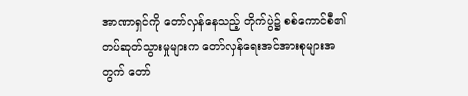အာဏာရှင်ကို တော်လှန်နေသည့် တိုက်ပွဲ၌ စစ်ကောင်စီ၏ တပ်ဆုတ်သွားမှုများက တော်လှန်ရေးအင်အားစုများအတွက် တော်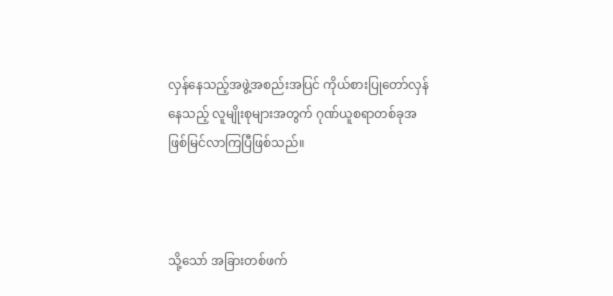လှန်နေသည့်အဖွဲ့အစည်းအပြင် ကိုယ်စားပြုတော်လှန်နေသည့် လူမျိုးစုများအတွက် ဂုဏ်ယူစရာတစ်ခုအဖြစ်မြင်လာကြပြီဖြစ်သည်။



သို့သော် အခြားတစ်ဖက်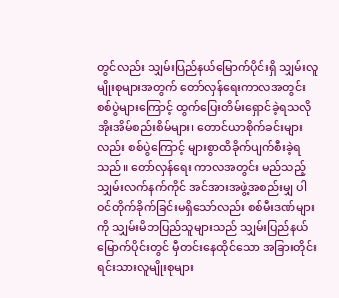တွင်လည်း သျှမ်းပြည်နယ်မြောက်ပိုင်းရှိ သျှမ်းလူမျိုးစုများအတွက် တော်လှန်ရေးကာလအတွင်း စစ်ပွဲများကြောင့် ထွက်ပြေးတိမ်းရှောင်ခဲ့ရသလို အိုးအိမ်စည်းစိမ်များ၊ တောင်ယာစိုက်ခင်းများလည်း စစ်ပွဲကြောင့် များစွာထိခိုက်ပျက်စီးခဲ့ရသည်။ တော်လှန်ရေး ကာလအတွင်း မည်သည့်သျှမ်းလက်နက်ကိုင် အင်အားအဖွဲ့အစည်းမျှ ပါဝင်တိုက်ခိုက်ခြင်းမရှိသော်လည်း စစ်မီးဒဏ်များကို သျှမ်းမိဘပြည်သူများသည် သျှမ်းပြည်နယ်မြောက်ပိုင်းတွင် မှီတင်းနေထိုင်သော အခြားတိုင်းရင်းသားလူမျိုးစုများ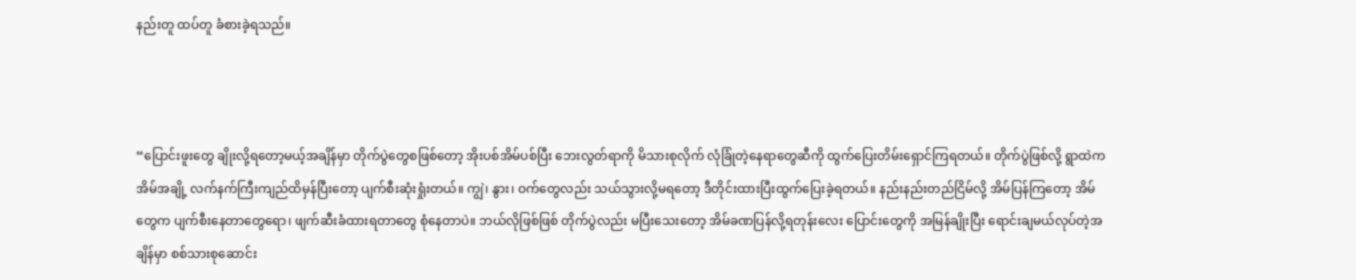နည်းတူ ထပ်တူ ခံစားခဲ့ရသည်။



“ပြောင်းဖူးတွေ ချိုးလို့ရတော့မယ့်အချိန်မှာ တိုက်ပွဲတွေစဖြစ်တော့ အိုးပစ်အိမ်ပစ်ပြီး ဘေးလွတ်ရာကို မိသားစုလိုက် လုံခြုံတဲ့နေရာတွေဆီကို ထွက်ပြေးတိမ်းရှောင်ကြရတယ်။ တိုက်ပွဲဖြစ်လို့ ရွာထဲက အိမ်အချို့ လက်နက်ကြီးကျည်ထိမှန်ပြီးတော့ ပျက်စီးဆုံးရှုံးတယ်။ ကျွဲ၊ နွား၊ ဝက်တွေလည်း သယ်သွားလို့မရတော့ ဒီတိုင်းထားပြီးထွက်ပြေးခဲ့ရတယ်။ နည်းနည်းတည်ငြိမ်လို့ အိမ်ပြန်ကြတော့ အိမ်တွေက ပျက်စီးနေတာတွေရော၊ ဖျက်ဆီးခံထားရတာတွေ စုံနေတာပဲ။ ဘယ်လိုဖြစ်ဖြစ် တိုက်ပွဲလည်း မပြီးသေးတော့ အိမ်ခဏပြန်လို့ရတုန်းလေး ပြောင်းတွေကို အမြန်ချိုးပြီး ရောင်းချမယ်လုပ်တဲ့အချိန်မှာ စစ်သားစုဆောင်း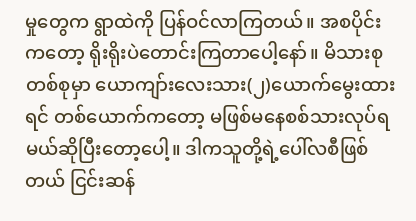မှုတွေက ရွာထဲကို ပြန်ဝင်လာကြတယ်။ အစပိုင်းကတော့ ရိုးရိုးပဲတောင်းကြတာပေါ့နော်။ မိသားစုတစ်စုမှာ ယောကျာ်းလေးသား(၂)ယောက်မွေးထားရင် တစ်ယောက်ကတော့ မဖြစ်မနေစစ်သားလုပ်ရမယ်ဆိုပြီးတော့ပေါ့။ ဒါကသူတို့ရဲ့ပေါ်လစီဖြစ်တယ် ငြင်းဆန်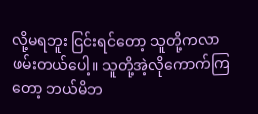လို့မရဘူး ငြင်းရင်တော့ သူတို့ကလာဖမ်းတယ်ပေါ့။ သူတို့အဲ့လိုကောက်ကြတော့ ဘယ်မိဘ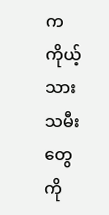က ကိုယ့်သားသမီးတွေကို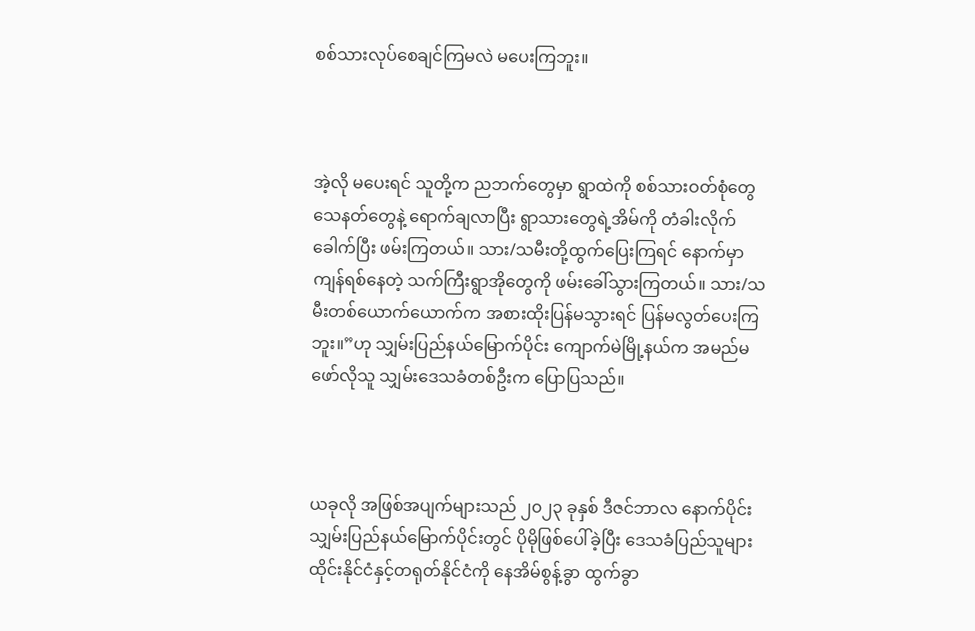စစ်သားလုပ်စေချင်ကြမလဲ မပေးကြဘူး။



အဲ့လို မပေးရင် သူတို့က ညဘက်တွေမှာ ရွာထဲကို စစ်သားဝတ်စုံတွေ သေနတ်တွေနဲ့ ရောက်ချလာပြီး ရွာသားတွေရဲ့အိမ်ကို တံခါးလိုက်ခေါက်ပြီး ဖမ်းကြတယ်။ သား/သမီးတို့ထွက်ပြေးကြရင် နောက်မှာ ကျန်ရစ်နေတဲ့ သက်ကြီးရွာအိုတွေကို ဖမ်းခေါ်သွားကြတယ်။ သား/သမီးတစ်ယောက်ယောက်က အစားထိုးပြန်မသွားရင် ပြန်မလွတ်ပေးကြဘူး။”ဟု သျှမ်းပြည်နယ်မြောက်ပိုင်း ကျောက်မဲမြို့နယ်က အမည်မဖော်လိုသူ သျှမ်းဒေသခံတစ်ဦးက ပြောပြသည်။



ယခုလို အဖြစ်အပျက်များသည် ၂၀၂၃ ခုနှစ် ဒီဇင်ဘာလ နောက်ပိုင်း သျှမ်းပြည်နယ်မြောက်ပိုင်းတွင် ပိုမိုဖြစ်ပေါ်ခဲ့ပြီး ဒေသခံပြည်သူများ ထိုင်းနိုင်ငံနှင့်တရုတ်နိုင်ငံကို နေအိမ်စွန့်ခွာ ထွက်ခွာ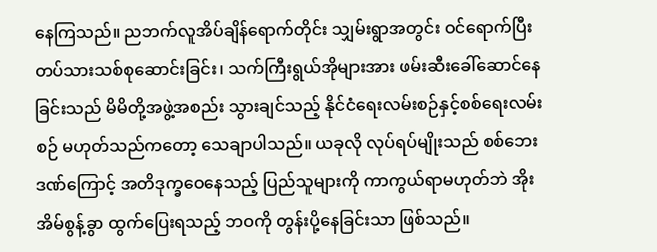နေကြသည်။ ညဘက်လူအိပ်ချိန်ရောက်တိုင်း သျှမ်းရွာအတွင်း ဝင်ရောက်ပြီး တပ်သားသစ်စုဆောင်းခြင်း၊ သက်ကြီးရွယ်အိုများအား ဖမ်းဆီးခေါ်ဆောင်နေခြင်းသည် မိမိတို့အဖွဲ့အစည်း သွားချင်သည့် နိုင်ငံရေးလမ်းစဉ်နှင့်စစ်ရေးလမ်းစဉ် မဟုတ်သည်ကတော့ သေချာပါသည်။ ယခုလို လုပ်ရပ်မျိုးသည် စစ်ဘေးဒဏ်ကြောင့် အတိဒုက္ခဝေနေသည့် ပြည်သူများကို ကာကွယ်ရာမဟုတ်ဘဲ အိုးအိမ်စွန့်ခွာ ထွက်ပြေးရသည့် ဘဝကို တွန်းပို့နေခြင်းသာ ဖြစ်သည်။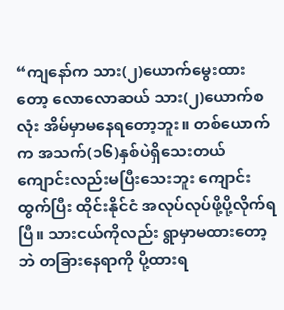“ကျနော်က သား(၂)ယောက်မွေးထားတော့ လောလောဆယ် သား(၂)ယောက်စလုံး အိမ်မှာမနေရတော့ဘူး။ တစ်ယောက်က အသက်(၁၆)နှစ်ပဲရှိသေးတယ် ကျောင်းလည်းမပြီးသေးဘူး ကျောင်းထွက်ပြီး ထိုင်းနိုင်ငံ အလုပ်လုပ်ဖို့ပို့လိုက်ရပြီ။ သားငယ်ကိုလည်း ရွာမှာမထားတော့ဘဲ တခြားနေရာကို ပို့ထားရ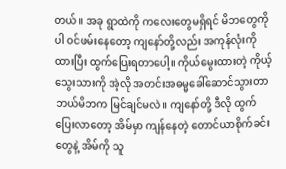တယ်။ အခု ရွာထဲကို ကလေးတွေမရှိရင် မိဘတွေကိုပါ ဝင်ဖမ်းနေတော့ ကျနော်တို့လည်း အကုန်လုံးကိုထားပြီး ထွက်ပြေးရတာပေါ့။ ကိုယ်မွေးထားတဲ့ ကိုယ့်သွေးသားကို အဲ့လို အတင်းအဓမ္မခေါ်ဆောင်သွားတာ ဘယ်မိဘက မြင်ချင်မလဲ။ ကျနော်တို့ ဒီလို ထွက်ပြေးလာတော့ အိမ်မှာ ကျန်နေတဲ့ တောင်ယာစိုက်ခင်းတွေနဲ့ အိမ်ကို သူ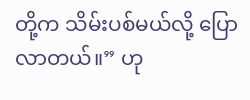တို့က သိမ်းပစ်မယ်လို့ ပြောလာတယ်။” ဟု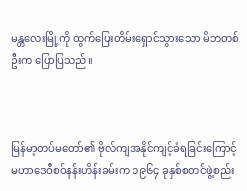မန္တလေးမြို့ကို ထွက်ပြေးတိမ်းရှောင်သွားသော မိဘတစ်ဦးက ပြောပြသည်။



မြန်မာ့တပ်မတော်၏ ဗိုလ်ကျအနိုင်ကျင့်ခံရခြင်းကြောင့် မဟာဒေဝီစဝ်နန်းဟိန်းခမ်းက ၁၉၆၄ ခုနှစ်စတင်ဖွဲ့စည်း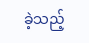ခဲ့သည့်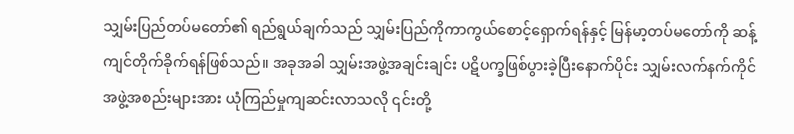သျှမ်းပြည်တပ်မတော်၏ ရည်ရွယ်ချက်သည် သျှမ်းပြည်ကိုကာကွယ်စောင့်ရှောက်ရန်နှင့် မြန်မာ့တပ်မတော်ကို ဆန့်ကျင်တိုက်ခိုက်ရန်ဖြစ်သည်။ အခုအခါ သျှမ်းအဖွဲ့အချင်းချင်း ပဋိပက္ခဖြစ်ပွားခဲ့ပြီးနောက်ပိုင်း သျှမ်းလက်နက်ကိုင်အဖွဲ့အစည်းများအား ယုံကြည်မှုကျဆင်းလာသလို ၎င်းတို့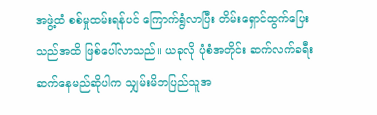အဖွဲ့ထံ စစ်မှုထမ်းရန်ပင် ကြောက်ရွံလာပြီး တိမ်းရှောင်ထွက်ပြေးသည်အထိ ဖြစ်ပေါ်လာသည်။ ယခုလို ပုံစံအတိုင်း ဆက်လက်ခရီးဆက်နေမည်ဆိုပါက သျှမ်းမိဘပြည်သူအ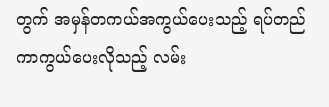တွက် အမှန်တကယ်အကွယ်ပေးသည့် ရပ်တည်ကာကွယ်ပေးလိုသည့် လမ်း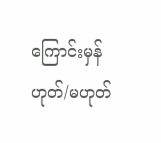ကြောင်းမှန် ဟုတ်/မဟုတ်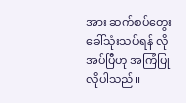အား ဆက်စပ်တွေးခေါ်သုံးသပ်ရန် လိုအပ်ပြီဟု အကြံပြုလိုပါသည်။